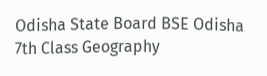Odisha State Board BSE Odisha 7th Class Geography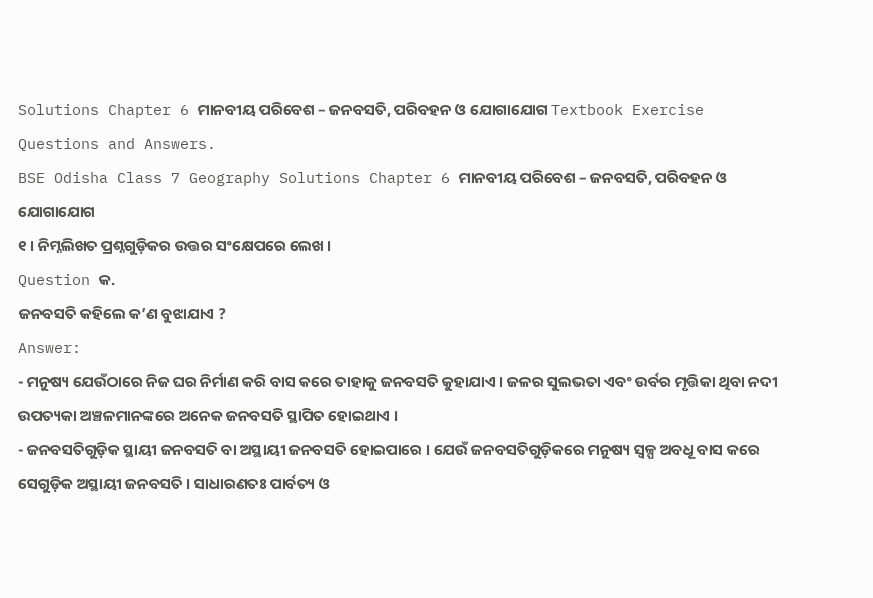Solutions Chapter 6 ମାନବୀୟ ପରିବେଶ – ଜନବସତି, ପରିବହନ ଓ ଯୋଗାଯୋଗ Textbook Exercise Questions and Answers.
BSE Odisha Class 7 Geography Solutions Chapter 6 ମାନବୀୟ ପରିବେଶ – ଜନବସତି, ପରିବହନ ଓ ଯୋଗାଯୋଗ
୧ । ନିମ୍ନଲିଖତ ପ୍ରଶ୍ନଗୁଡ଼ିକର ଉତ୍ତର ସଂକ୍ଷେପରେ ଲେଖ ।
Question କ.
ଜନବସତି କହିଲେ କ’ଣ ବୁଝାଯାଏ ?
Answer:
- ମନୁଷ୍ୟ ଯେଉଁଠାରେ ନିଜ ଘର ନିର୍ମାଣ କରି ବାସ କରେ ତାହାକୁ ଜନବସତି କୁହାଯାଏ । ଜଳର ସୁଲଭତା ଏବଂ ଉର୍ବର ମୃତ୍ତିକା ଥିବା ନଦୀ ଉପତ୍ୟକା ଅଞ୍ଚଳମାନଙ୍କରେ ଅନେକ ଜନବସତି ସ୍ଥାପିତ ହୋଇଥାଏ ।
- ଜନବସତିଗୁଡ଼ିକ ସ୍ଥାୟୀ ଜନବସତି ବା ଅସ୍ଥାୟୀ ଜନବସତି ହୋଇପାରେ । ଯେଉଁ ଜନବସତିଗୁଡ଼ିକରେ ମନୁଷ୍ୟ ସ୍ଵଳ୍ପ ଅବଧୂ ବାସ କରେ ସେଗୁଡ଼ିକ ଅସ୍ଥାୟୀ ଜନବସତି । ସାଧାରଣତଃ ପାର୍ବତ୍ୟ ଓ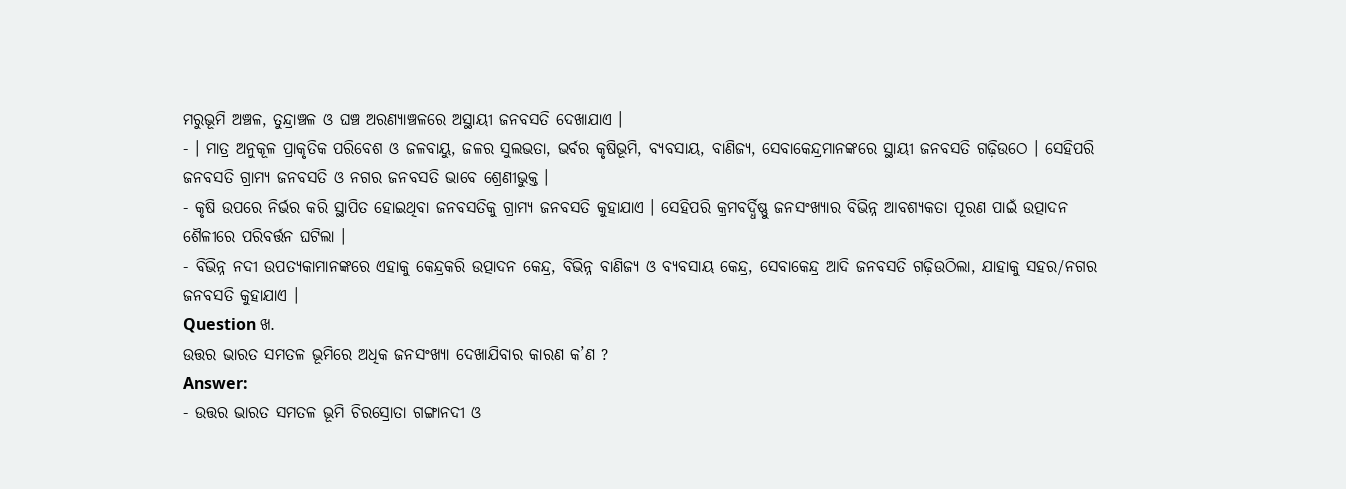ମରୁଭୂମି ଅଞ୍ଚଳ, ତୁନ୍ଦ୍ରାଞ୍ଚଳ ଓ ଘଞ୍ଚ ଅରଣ୍ୟାଞ୍ଚଳରେ ଅସ୍ଥାୟୀ ଜନବସତି ଦେଖାଯାଏ ।
- । ମାତ୍ର ଅନୁକୂଳ ପ୍ରାକୃତିକ ପରିବେଶ ଓ ଜଳବାୟୁ, ଜଳର ସୁଲଭତା, ଭର୍ବର କୃଷିଭୂମି, ବ୍ୟବସାୟ, ବାଣିଜ୍ୟ, ସେବାକେନ୍ଦ୍ରମାନଙ୍କରେ ସ୍ଥାୟୀ ଜନବସତି ଗଢ଼ିଉଠେ । ସେହିପରି ଜନବସତି ଗ୍ରାମ୍ୟ ଜନବସତି ଓ ନଗର ଜନବସତି ଭାବେ ଶ୍ରେଣୀଭୁକ୍ତ ।
- କୃଷି ଉପରେ ନିର୍ଭର କରି ସ୍ଥାପିତ ହୋଇଥିବା ଜନବସତିକୁ ଗ୍ରାମ୍ୟ ଜନବସତି କୁହାଯାଏ । ସେହିପରି କ୍ରମବର୍ଦ୍ଧିଷ୍ଣୁ ଜନସଂଖ୍ୟାର ବିଭିନ୍ନ ଆବଶ୍ୟକତା ପୂରଣ ପାଇଁ ଉତ୍ପାଦନ ଶୈଳୀରେ ପରିବର୍ତ୍ତନ ଘଟିଲା ।
- ବିଭିନ୍ନ ନଦୀ ଉପତ୍ୟକାମାନଙ୍କରେ ଏହାକୁ କେନ୍ଦ୍ରକରି ଉତ୍ପାଦନ କେନ୍ଦ୍ର, ବିଭିନ୍ନ ବାଣିଜ୍ୟ ଓ ବ୍ୟବସାୟ କେନ୍ଦ୍ର, ସେବାକେନ୍ଦ୍ର ଆଦି ଜନବସତି ଗଢ଼ିଉଠିଲା, ଯାହାକୁ ସହର/ନଗର ଜନବସତି କୁହାଯାଏ ।
Question ଖ.
ଉତ୍ତର ଭାରତ ସମତଳ ଭୂମିରେ ଅଧିକ ଜନସଂଖ୍ୟା ଦେଖାଯିବାର କାରଣ କ’ଣ ?
Answer:
- ଉତ୍ତର ଭାରତ ସମତଳ ଭୂମି ଚିରସ୍ରୋତା ଗଙ୍ଗାନଦୀ ଓ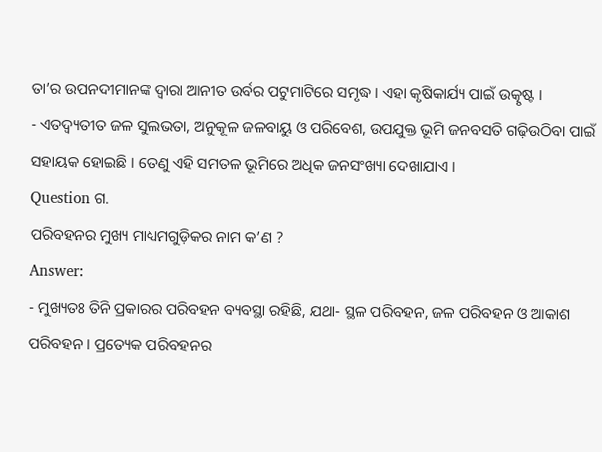ତା’ର ଉପନଦୀମାନଙ୍କ ଦ୍ଵାରା ଆନୀତ ଉର୍ବର ପଟୁମାଟିରେ ସମୃଦ୍ଧ । ଏହା କୃଷିକାର୍ଯ୍ୟ ପାଇଁ ଉତ୍କୃଷ୍ଟ ।
- ଏତଦ୍ବ୍ୟତୀତ ଜଳ ସୁଲଭତା, ଅନୁକୂଳ ଜଳବାୟୁ ଓ ପରିବେଶ, ଉପଯୁକ୍ତ ଭୂମି ଜନବସତି ଗଢ଼ିଉଠିବା ପାଇଁ ସହାୟକ ହୋଇଛି । ତେଣୁ ଏହି ସମତଳ ଭୂମିରେ ଅଧିକ ଜନସଂଖ୍ୟା ଦେଖାଯାଏ ।
Question ଗ.
ପରିବହନର ମୁଖ୍ୟ ମାଧ୍ୟମଗୁଡ଼ିକର ନାମ କ’ଣ ?
Answer:
- ମୁଖ୍ୟତଃ ତିନି ପ୍ରକାରର ପରିବହନ ବ୍ୟବସ୍ଥା ରହିଛି, ଯଥା- ସ୍ଥଳ ପରିବହନ, ଜଳ ପରିବହନ ଓ ଆକାଶ ପରିବହନ । ପ୍ରତ୍ୟେକ ପରିବହନର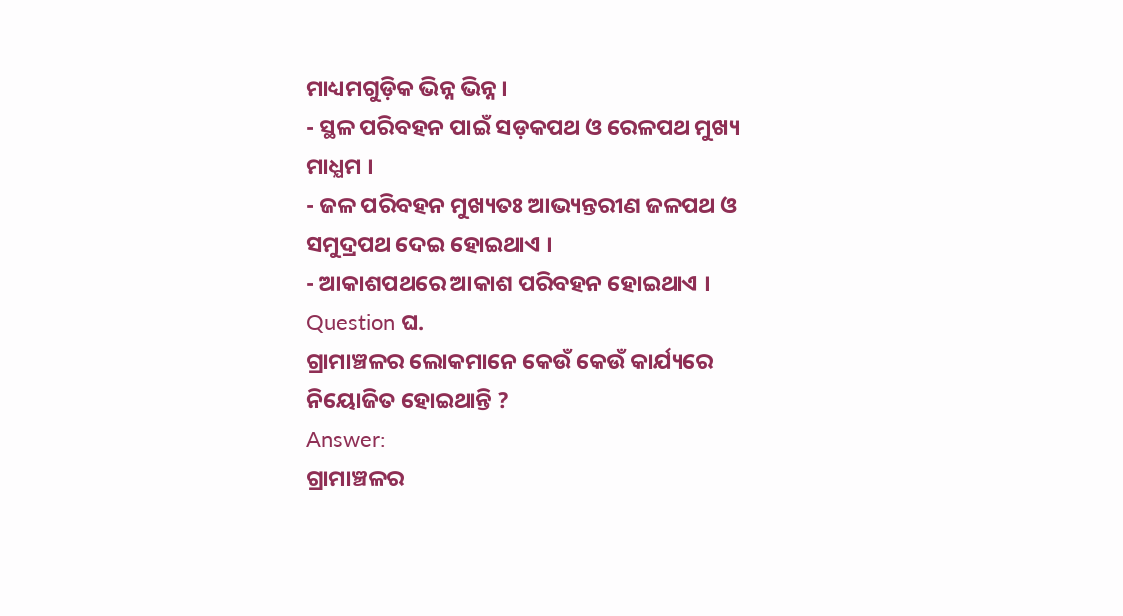ମାଧ୍ୟମଗୁଡ଼ିକ ଭିନ୍ନ ଭିନ୍ନ ।
- ସ୍ଥଳ ପରିବହନ ପାଇଁ ସଡ଼କପଥ ଓ ରେଳପଥ ମୁଖ୍ୟ ମାଧ୍ଯମ ।
- ଜଳ ପରିବହନ ମୁଖ୍ୟତଃ ଆଭ୍ୟନ୍ତରୀଣ ଜଳପଥ ଓ ସମୁଦ୍ରପଥ ଦେଇ ହୋଇଥାଏ ।
- ଆକାଶପଥରେ ଆକାଶ ପରିବହନ ହୋଇଥାଏ ।
Question ଘ.
ଗ୍ରାମାଞ୍ଚଳର ଲୋକମାନେ କେଉଁ କେଉଁ କାର୍ଯ୍ୟରେ ନିୟୋଜିତ ହୋଇଥାନ୍ତି ?
Answer:
ଗ୍ରାମାଞ୍ଚଳର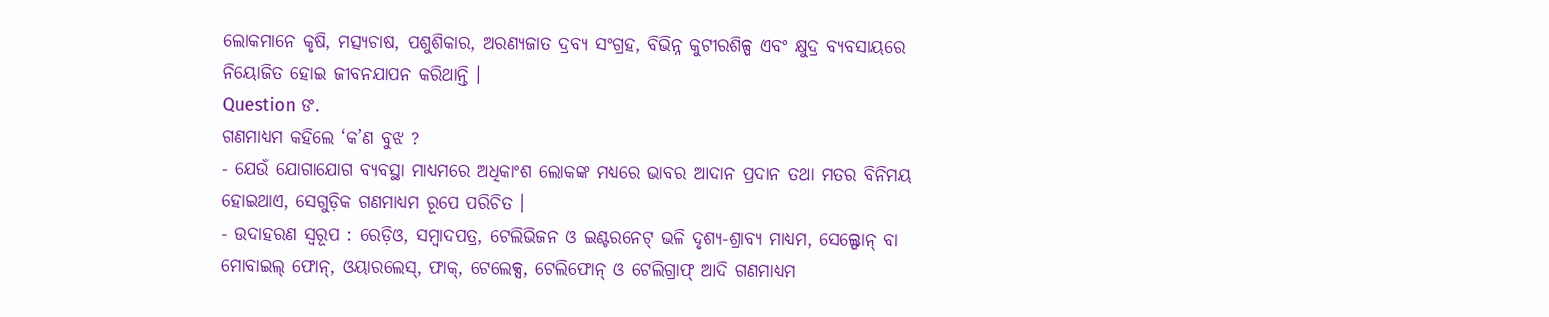ଲୋକମାନେ କୃଷି, ମତ୍ସ୍ୟଚାଷ, ପଶୁଶିକାର, ଅରଣ୍ୟଜାତ ଦ୍ରବ୍ୟ ସଂଗ୍ରହ, ବିଭିନ୍ନ କୁଟୀରଶିଳ୍ପ ଏବଂ କ୍ଷୁଦ୍ର ବ୍ୟବସାୟରେ ନିୟୋଜିତ ହୋଇ ଜୀବନଯାପନ କରିଥାନ୍ତି ।
Question ଙ.
ଗଣମାଧ୍ଯମ କହିଲେ ‘କ’ଣ ବୁଝ ?
- ଯେଉଁ ଯୋଗାଯୋଗ ବ୍ୟବସ୍ଥା ମାଧ୍ୟମରେ ଅଧିକାଂଶ ଲୋକଙ୍କ ମଧ୍ୟରେ ଭାବର ଆଦାନ ପ୍ରଦାନ ତଥା ମତର ବିନିମୟ ହୋଇଥାଏ, ସେଗୁଡ଼ିକ ଗଣମାଧ୍ୟମ ରୂପେ ପରିଚିତ ।
- ଉଦାହରଣ ସ୍ଵରୂପ : ରେଡ଼ିଓ, ସମ୍ବାଦପତ୍ର, ଟେଲିଭିଜନ ଓ ଇଣ୍ଟରନେଟ୍ ଭଳି ଦୃଶ୍ୟ-ଶ୍ରାବ୍ୟ ମାଧ୍ଯମ, ସେଲ୍ଫୋନ୍ ବା ମୋବାଇଲ୍ ଫୋନ୍, ଓୟାରଲେସ୍, ଫାକ୍, ଟେଲେକ୍ସ, ଟେଲିଫୋନ୍ ଓ ଟେଲିଗ୍ରାଫ୍ ଆଦି ଗଣମାଧ୍ଯମ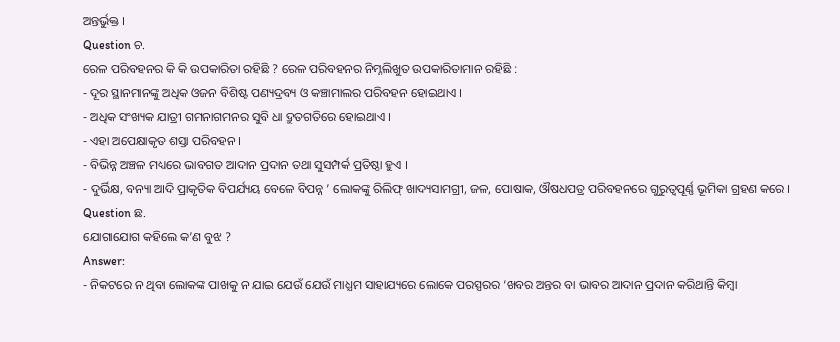ଅନ୍ତର୍ଭୁକ୍ତ ।
Question ଚ.
ରେଳ ପରିବହନର କି କି ଉପକାରିତା ରହିଛି ? ରେଳ ପରିବହନର ନିମ୍ନଲିଖୁତ ଉପକାରିତାମାନ ରହିଛି :
- ଦୂର ସ୍ଥାନମାନଙ୍କୁ ଅଧିକ ଓଜନ ବିଶିଷ୍ଟ ପଣ୍ୟଦ୍ରବ୍ୟ ଓ କଞ୍ଚାମାଲର ପରିବହନ ହୋଇଥାଏ ।
- ଅଧିକ ସଂଖ୍ୟକ ଯାତ୍ରୀ ଗମନାଗମନର ସୁବି ଧା ଦ୍ରୁତଗତିରେ ହୋଇଥାଏ ।
- ଏହା ଅପେକ୍ଷାକୃତ ଶସ୍ତା ପରିବହନ ।
- ବିଭିନ୍ନ ଅଞ୍ଚଳ ମଧ୍ୟରେ ଭାବଗତ ଆଦାନ ପ୍ରଦାନ ତଥା ସୁସମ୍ପର୍କ ପ୍ରତିଷ୍ଠା ହୁଏ ।
- ଦୁର୍ଭିକ୍ଷ, ବନ୍ୟା ଆଦି ପ୍ରାକୃତିକ ବିପର୍ଯ୍ୟୟ ବେଳେ ବିପନ୍ନ ’ ଲୋକଙ୍କୁ ରିଲିଫ୍ ଖାଦ୍ୟସାମଗ୍ରୀ, ଜଳ, ପୋଷାକ, ଔଷଧପତ୍ର ପରିବହନରେ ଗୁରୁତ୍ଵପୂର୍ଣ୍ଣ ଭୂମିକା ଗ୍ରହଣ କରେ ।
Question ଛ.
ଯୋଗାଯୋଗ କହିଲେ କ’ଣ ବୁଝ ?
Answer:
- ନିକଟରେ ନ ଥିବା ଲୋକଙ୍କ ପାଖକୁ ନ ଯାଇ ଯେଉଁ ଯେଉଁ ମାଧ୍ଯମ ସାହାଯ୍ୟରେ ଲୋକେ ପରସ୍ପରର ‘ଖବର ଅନ୍ତର ବା ଭାବର ଆଦାନ ପ୍ରଦାନ କରିଥାନ୍ତି କିମ୍ବା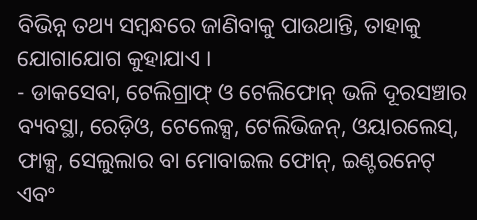ବିଭିନ୍ନ ତଥ୍ୟ ସମ୍ବନ୍ଧରେ ଜାଣିବାକୁ ପାଉଥାନ୍ତି, ତାହାକୁ ଯୋଗାଯୋଗ କୁହାଯାଏ ।
- ଡାକସେବା, ଟେଲିଗ୍ରାଫ୍ ଓ ଟେଲିଫୋନ୍ ଭଳି ଦୂରସଞ୍ଚାର ବ୍ୟବସ୍ଥା, ରେଡ଼ିଓ, ଟେଲେକ୍ସ, ଟେଲିଭିଜନ୍, ଓୟାରଲେସ୍, ଫାକ୍ସ, ସେଲୁଲାର ବା ମୋବାଇଲ ଫୋନ୍, ଇଣ୍ଟରନେଟ୍ ଏବଂ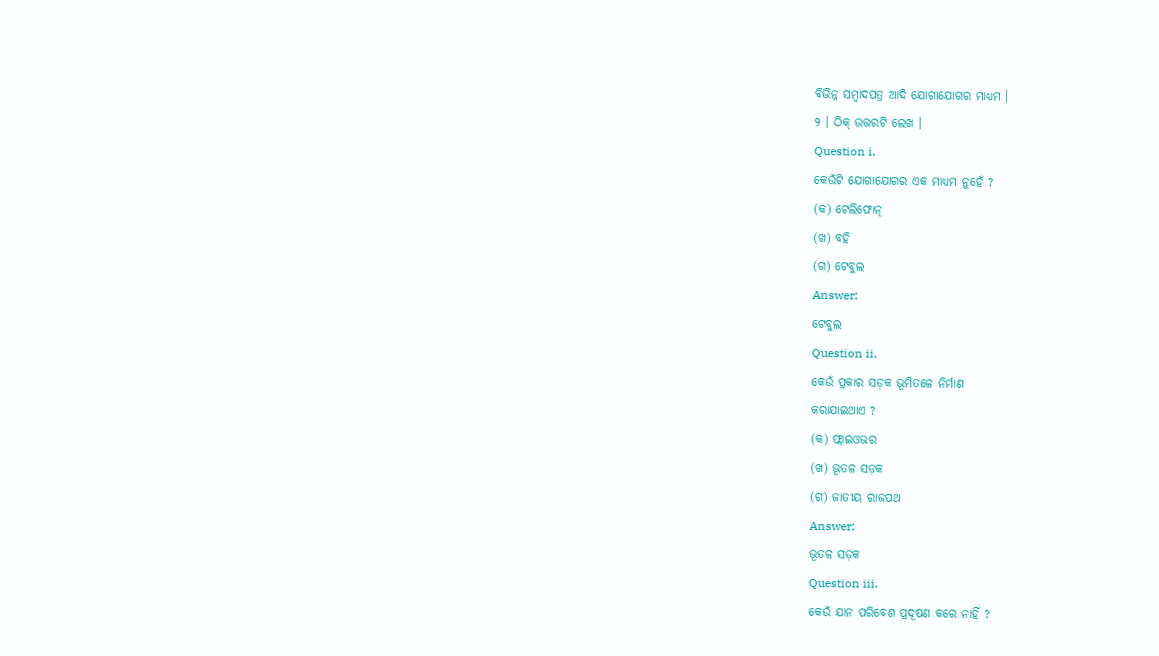ବିଭିନ୍ନ ସମ୍ବାଦପତ୍ର ଆଦି ଯୋଗାଯୋଗର ମାଧ୍ୟମ ।
୨ । ଠିକ୍ ଉତ୍ତରଟି ଲେଖ ।
Question i.
କେଉଁଟି ଯୋଗାଯୋଗର ଏକ ମାଧ୍ୟମ ନୁହେଁ ?
(କ) ଟେଲିଫୋନ୍
(ଖ) ବହି
(ଗ) ଟେବୁଲ
Answer:
ଟେବୁଲ
Question ii.
କେଉଁ ପ୍ରକାର ସଡ଼କ ଭୂମିତଳେ ନିର୍ମାଣ
କରାଯାଇଥାଏ ?
(କ) ଫ୍ଲାଇଓଭର
(ଖ) ଭୂତଳ ସଡ଼କ
(ଗ) ଜାତୀୟ ରାଜପଥ
Answer:
ଭୂତଳ ସଡ଼କ
Question iii.
କେଉଁ ଯାନ ପରିବେଶ ପ୍ରଦୂଷଣ କରେ ନାହିଁ ?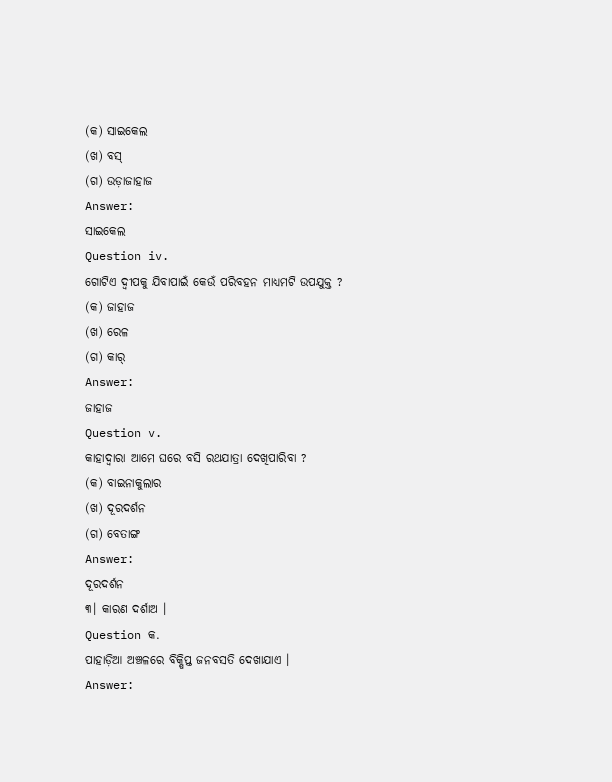(କ) ସାଇକେଲ
(ଖ) ବସ୍
(ଗ) ଉଡ଼ାଜାହାଜ
Answer:
ସାଇକେଲ
Question iv.
ଗୋଟିଏ ଦ୍ଵୀପକୁ ଯିବାପାଇଁ କେଉଁ ପରିବହନ ମାଧ୍ୟମଟି ଉପଯୁକ୍ତ ?
(କ) ଜାହାଜ
(ଖ) ରେଳ
(ଗ) କାର୍
Answer:
ଜାହାଜ
Question v.
କାହାଦ୍ଵାରା ଆମେ ଘରେ ବସି ରଥଯାତ୍ରା ଦେଖିପାରିବା ?
(କ) ବାଇନାକୁଲାର
(ଖ) ଦୂରଦର୍ଶନ
(ଗ) ବେତାଙ୍ଗ
Answer:
ଦୂରଦର୍ଶନ
୩। କାରଣ ଦର୍ଶାଅ ।
Question କ.
ପାହାଡ଼ିଆ ଅଞ୍ଚଳରେ ବିକ୍ଷିପ୍ତ ଜନବସତି ଦେଖାଯାଏ ।
Answer: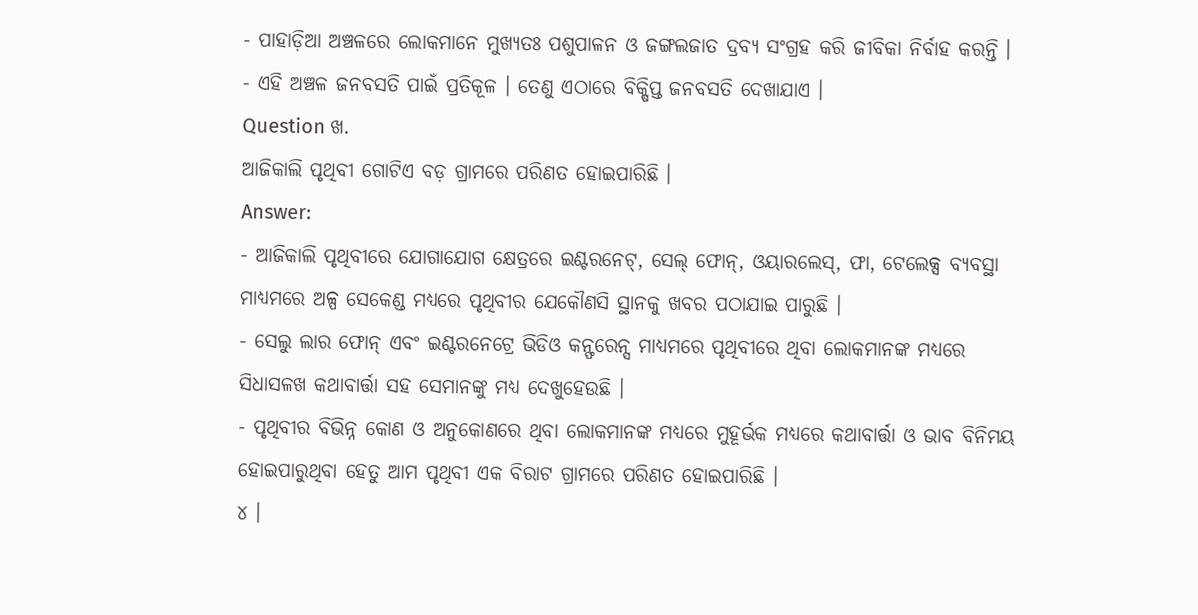- ପାହାଡ଼ିଆ ଅଞ୍ଚଳରେ ଲୋକମାନେ ମୁଖ୍ୟତଃ ପଶୁପାଳନ ଓ ଜଙ୍ଗଲଜାତ ଦ୍ରବ୍ୟ ସଂଗ୍ରହ କରି ଜୀବିକା ନିର୍ବାହ କରନ୍ତି ।
- ଏହି ଅଞ୍ଚଳ ଜନବସତି ପାଇଁ ପ୍ରତିକୂଳ । ତେଣୁ ଏଠାରେ ବିକ୍ଷିପ୍ତ ଜନବସତି ଦେଖାଯାଏ ।
Question ଖ.
ଆଜିକାଲି ପୃଥିବୀ ଗୋଟିଏ ବଡ଼ ଗ୍ରାମରେ ପରିଣତ ହୋଇପାରିଛି ।
Answer:
- ଆଜିକାଲି ପୃଥିବୀରେ ଯୋଗାଯୋଗ କ୍ଷେତ୍ରରେ ଇଣ୍ଟରନେଟ୍, ସେଲ୍ ଫୋନ୍, ଓୟାରଲେସ୍, ଫା, ଟେଲେକ୍ସ ବ୍ୟବସ୍ଥା ମାଧ୍ୟମରେ ଅଳ୍ପ ସେକେଣ୍ଡ ମଧ୍ୟରେ ପୃଥିବୀର ଯେକୌଣସି ସ୍ଥାନକୁ ଖବର ପଠାଯାଇ ପାରୁଛି ।
- ସେଲୁ ଲାର ଫୋନ୍ ଏବଂ ଇଣ୍ଟରନେଟ୍ରେ ଭିଡିଓ କନ୍ଫରେନ୍ସ ମାଧ୍ୟମରେ ପୃଥିବୀରେ ଥିବା ଲୋକମାନଙ୍କ ମଧ୍ୟରେ ସିଧାସଳଖ କଥାବାର୍ତ୍ତା ସହ ସେମାନଙ୍କୁ ମଧ୍ୟ ଦେଖୁହେଉଛି ।
- ପୃଥିବୀର ବିଭିନ୍ନ କୋଣ ଓ ଅନୁକୋଣରେ ଥିବା ଲୋକମାନଙ୍କ ମଧ୍ୟରେ ମୁହୂର୍ଭକ ମଧ୍ୟରେ କଥାବାର୍ତ୍ତା ଓ ଭାବ ବିନିମୟ ହୋଇପାରୁଥିବା ହେତୁ ଆମ ପୃଥିବୀ ଏକ ବିରାଟ ଗ୍ରାମରେ ପରିଣତ ହୋଇପାରିଛି ।
୪ ।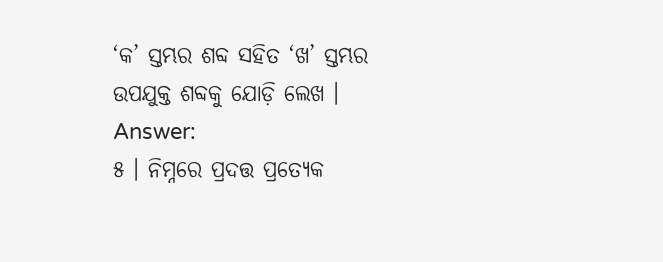‘କ’ ସ୍ତମ୍ଭର ଶବ୍ଦ ସହିତ ‘ଖ’ ସ୍ତମ୍ଭର ଉପଯୁକ୍ତ ଶବ୍ଦକୁ ଯୋଡ଼ି ଲେଖ ।
Answer:
୫ । ନିମ୍ନରେ ପ୍ରଦତ୍ତ ପ୍ରତ୍ୟେକ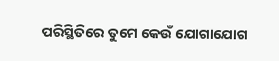ପରିସ୍ଥିତିରେ ତୁମେ କେଉଁ ଯୋଗାଯୋଗ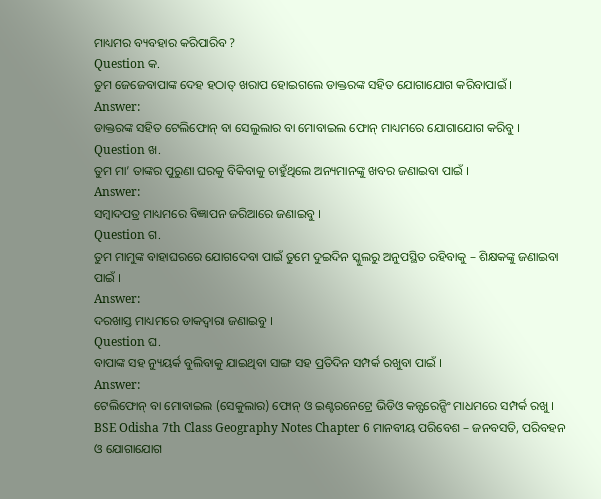ମାଧ୍ୟମର ବ୍ୟବହାର କରିପାରିବ ?
Question କ.
ତୁମ ଜେଜେବାପାଙ୍କ ଦେହ ହଠାତ୍ ଖରାପ ହୋଇଗଲେ ଡାକ୍ତରଙ୍କ ସହିତ ଯୋଗାଯୋଗ କରିବାପାଇଁ ।
Answer:
ଡାକ୍ତରଙ୍କ ସହିତ ଟେଲିଫୋନ୍ ବା ସେଲୁଲାର ବା ମୋବାଇଲ ଫୋନ୍ ମାଧ୍ୟମରେ ଯୋଗାଯୋଗ କରିବୁ ।
Question ଖ.
ତୁମ ମା’ ତାଙ୍କର ପୁରୁଣା ଘରକୁ ବିକିବାକୁ ଚାହୁଁଥିଲେ ଅନ୍ୟମାନଙ୍କୁ ଖବର ଜଣାଇବା ପାଇଁ ।
Answer:
ସମ୍ବାଦପତ୍ର ମାଧ୍ୟମରେ ବିଜ୍ଞାପନ ଜରିଆରେ ଜଣାଇବୁ ।
Question ଗ.
ତୁମ ମାମୁଙ୍କ ବାହାଘରରେ ଯୋଗଦେବା ପାଇଁ ତୁମେ ଦୁଇଦିନ ସ୍କୁଲରୁ ଅନୁପସ୍ଥିତ ରହିବାକୁ – ଶିକ୍ଷକଙ୍କୁ ଜଣାଇବା ପାଇଁ ।
Answer:
ଦରଖାସ୍ତ ମାଧ୍ୟମରେ ଡାକଦ୍ୱାରା ଜଣାଇବୁ ।
Question ଘ.
ବାପାଙ୍କ ସହ ନ୍ୟୁୟର୍କ ବୁଲିବାକୁ ଯାଇଥିବା ସାଙ୍ଗ ସହ ପ୍ରତିଦିନ ସମ୍ପର୍କ ରଖୁବା ପାଇଁ ।
Answer:
ଟେଲିଫୋନ୍ ବା ମୋବାଇଲ (ସେକୁଲାର) ଫୋନ୍ ଓ ଇଣ୍ଟରନେଟ୍ରେ ଭିଡିଓ କନ୍ଫରେନ୍ସିଂ ମାଧମରେ ସମ୍ପର୍କ ରଖୁ ।
BSE Odisha 7th Class Geography Notes Chapter 6 ମାନବୀୟ ପରିବେଶ – ଜନବସତି, ପରିବହନ ଓ ଯୋଗାଯୋଗ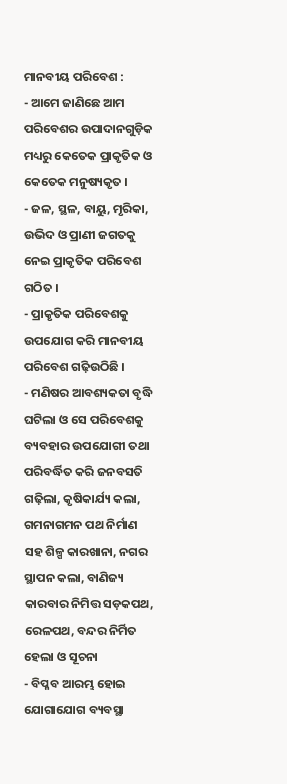ମାନବୀୟ ପରିବେଶ :
- ଆମେ ଜାଣିଛେ ଆମ ପରିବେଶର ଉପାଦାନଗୁଡ଼ିକ ମଧ୍ୟରୁ କେତେକ ପ୍ରାକୃତିକ ଓ କେତେକ ମନୁଷ୍ୟକୃତ ।
- ଜଳ, ସ୍ଥଳ, ବାୟୁ, ମୃରିକା, ଉଭିଦ ଓ ପ୍ରାଣୀ ଜଗତକୁ ନେଇ ପ୍ରାକୃତିକ ପରିବେଶ ଗଠିତ ।
- ପ୍ରାକୃତିକ ପରିବେଶକୁ ଉପଯୋଗ କରି ମାନବୀୟ ପରିବେଶ ଗଢ଼ିଉଠିଛି ।
- ମଣିଷର ଆବଶ୍ୟକତା ବୃଦ୍ଧି ଘଟିଲା ଓ ସେ ପରିବେଶକୁ ବ୍ୟବହାର ଉପଯୋଗୀ ତଥା ପରିବର୍ଦ୍ଧିତ କରି ଜନବସତି ଗଢ଼ିଲା, କୃଷିକାର୍ଯ୍ୟ କଲା, ଗମନାଗମନ ପଥ ନିର୍ମାଣ ସହ ଶିଳ୍ପ କାରଖାନା, ନଗର ସ୍ଥାପନ କଲା, ବାଣିଜ୍ୟ କାରବାର ନିମିତ୍ତ ସଡ଼କପଥ, ରେଳପଥ, ବନ୍ଦର ନିର୍ମିତ ହେଲା ଓ ସୂଚନା
- ବିପ୍ଳବ ଆରମ୍ଭ ହୋଇ ଯୋଗାଯୋଗ ବ୍ୟବସ୍ଥା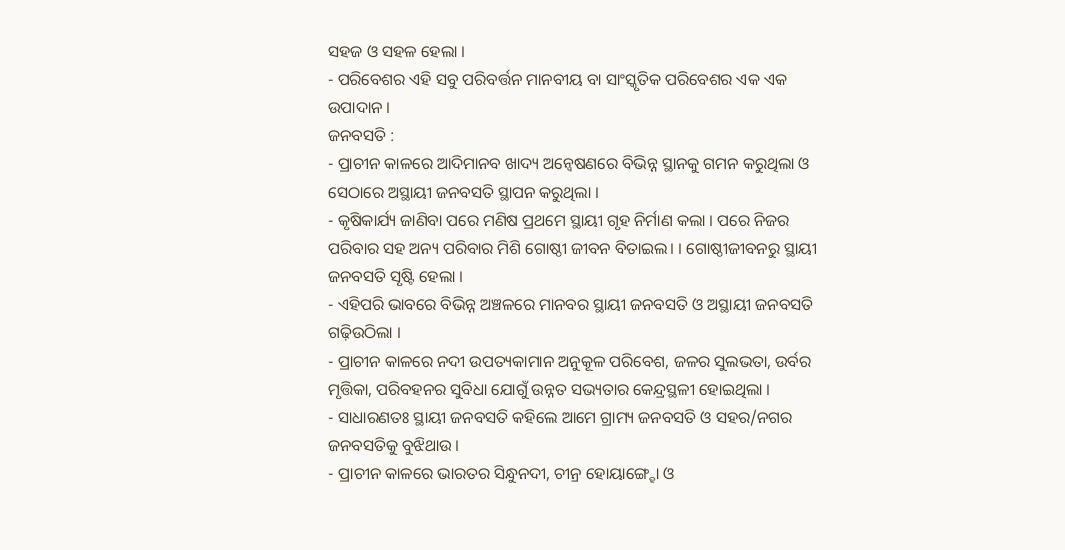ସହଜ ଓ ସହଳ ହେଲା ।
- ପରିବେଶର ଏହି ସବୁ ପରିବର୍ତ୍ତନ ମାନବୀୟ ବା ସାଂସ୍କୃତିକ ପରିବେଶର ଏକ ଏକ ଉପାଦାନ ।
ଜନବସତି :
- ପ୍ରାଚୀନ କାଳରେ ଆଦିମାନବ ଖାଦ୍ୟ ଅନ୍ୱେଷଣରେ ବିଭିନ୍ନ ସ୍ଥାନକୁ ଗମନ କରୁଥିଲା ଓ ସେଠାରେ ଅସ୍ଥାୟୀ ଜନବସତି ସ୍ଥାପନ କରୁଥିଲା ।
- କୃଷିକାର୍ଯ୍ୟ ଜାଣିବା ପରେ ମଣିଷ ପ୍ରଥମେ ସ୍ଥାୟୀ ଗୃହ ନିର୍ମାଣ କଲା । ପରେ ନିଜର ପରିବାର ସହ ଅନ୍ୟ ପରିବାର ମିଶି ଗୋଷ୍ଠୀ ଜୀବନ ବିତାଇଲ। । ଗୋଷ୍ଠୀଜୀବନରୁ ସ୍ଥାୟୀ ଜନବସତି ସୃଷ୍ଟି ହେଲା ।
- ଏହିପରି ଭାବରେ ବିଭିନ୍ନ ଅଞ୍ଚଳରେ ମାନବର ସ୍ଥାୟୀ ଜନବସତି ଓ ଅସ୍ଥାୟୀ ଜନବସତି ଗଢ଼ିଉଠିଲା ।
- ପ୍ରାଚୀନ କାଳରେ ନଦୀ ଉପତ୍ୟକାମାନ ଅନୁକୂଳ ପରିବେଶ, ଜଳର ସୁଲଭତା, ଉର୍ବର ମୃତ୍ତିକା, ପରିବହନର ସୁବିଧା ଯୋଗୁଁ ଉନ୍ନତ ସଭ୍ୟତାର କେନ୍ଦ୍ରସ୍ଥଳୀ ହୋଇଥିଲା ।
- ସାଧାରଣତଃ ସ୍ଥାୟୀ ଜନବସତି କହିଲେ ଆମେ ଗ୍ରାମ୍ୟ ଜନବସତି ଓ ସହର/ନଗର ଜନବସତିକୁ ବୁଝିଥାଉ ।
- ପ୍ରାଚୀନ କାଳରେ ଭାରତର ସିନ୍ଧୁନଦୀ, ଚୀନ୍ର ହୋୟାଙ୍ଗ୍ହୋ ଓ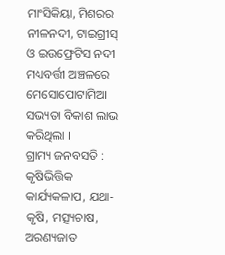ମାଂସିକିୟା, ମିଶରର ନୀଳନଦୀ, ଟାଇଗ୍ରୀସ୍ ଓ ଇଉଫ୍ରେଟିସ ନଦୀ ମଧ୍ୟବର୍ତ୍ତୀ ଅଞ୍ଚଳରେ ମେସୋପୋଟାମିଆ ସଭ୍ୟତା ବିକାଶ ଲାଭ କରିଥିଲା ।
ଗ୍ରାମ୍ୟ ଜନବସତି :
କୃଷିଭିତ୍ତିକ କାର୍ଯ୍ୟକଳାପ, ଯଥା- କୃଷି, ମତ୍ସ୍ୟଚାଷ, ଅରଣ୍ୟଜାତ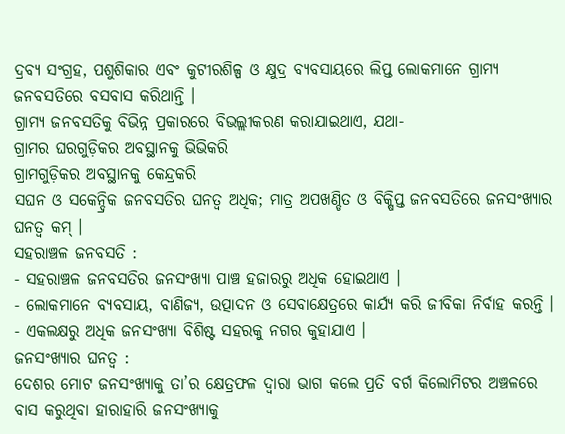ଦ୍ରବ୍ୟ ସଂଗ୍ରହ, ପଶୁଶିକାର ଏବଂ କୁଟୀରଶିଳ୍ପ ଓ କ୍ଷୁଦ୍ର ବ୍ୟବସାୟରେ ଲିପ୍ତ ଲୋକମାନେ ଗ୍ରାମ୍ୟ ଜନବସତିରେ ବସବାସ କରିଥାନ୍ତି ।
ଗ୍ରାମ୍ୟ ଜନବସତିକୁ ବିଭିନ୍ନ ପ୍ରକାରରେ ବିଭଲ୍ଲୀକରଣ କରାଯାଇଥାଏ, ଯଥା-
ଗ୍ରାମର ଘରଗୁଡ଼ିକର ଅବସ୍ଥାନକୁ ଭିଭିକରି
ଗ୍ରାମଗୁଡ଼ିକର ଅବସ୍ଥାନକୁ କେନ୍ଦ୍ରକରି
ସଘନ ଓ ସକେନ୍ଦ୍ରିକ ଜନବସତିର ଘନତ୍ୱ ଅଧିକ; ମାତ୍ର ଅପଖଣ୍ଡିତ ଓ ବିକ୍ଷିପ୍ତ ଜନବସତିରେ ଜନସଂଖ୍ୟାର ଘନତ୍ଵ କମ୍ ।
ସହରାଞ୍ଚଳ ଜନବସତି :
- ସହରାଞ୍ଚଳ ଜନବସତିର ଜନସଂଖ୍ୟା ପାଞ୍ଚ ହଜାରରୁ ଅଧିକ ହୋଇଥାଏ ।
- ଲୋକମାନେ ବ୍ୟବସାୟ, ବାଣିଜ୍ୟ, ଉତ୍ପାଦନ ଓ ସେବାକ୍ଷେତ୍ରରେ କାର୍ଯ୍ୟ କରି ଜୀବିକା ନିର୍ବାହ କରନ୍ତି ।
- ଏକଲକ୍ଷରୁ ଅଧିକ ଜନସଂଖ୍ୟା ବିଶିଷ୍ଟ ସହରକୁ ନଗର କୁହାଯାଏ ।
ଜନସଂଖ୍ୟାର ଘନତ୍ଵ :
ଦେଶର ମୋଟ ଜନସଂଖ୍ୟାକୁ ତା’ର କ୍ଷେତ୍ରଫଳ ଦ୍ଵାରା ଭାଗ କଲେ ପ୍ରତି ବର୍ଗ କିଲୋମିଟର ଅଞ୍ଚଳରେ ବାସ କରୁଥିବା ହାରାହାରି ଜନସଂଖ୍ୟାକୁ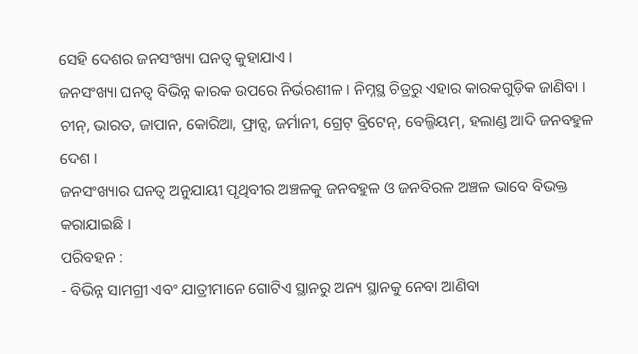ସେହି ଦେଶର ଜନସଂଖ୍ୟା ଘନତ୍ଵ କୁହାଯାଏ ।
ଜନସଂଖ୍ୟା ଘନତ୍ବ ବିଭିନ୍ନ କାରକ ଉପରେ ନିର୍ଭରଶୀଳ । ନିମ୍ନସ୍ଥ ଚିତ୍ରରୁ ଏହାର କାରକଗୁଡ଼ିକ ଜାଣିବା ।
ଚୀନ୍, ଭାରତ, ଜାପାନ, କୋରିଆ, ଫ୍ରାନ୍ସ, ଜର୍ମାନୀ, ଗ୍ରେଟ୍ ବ୍ରିଟେନ୍, ବେଲ୍ଜିୟମ୍, ହଲାଣ୍ଡ ଆଦି ଜନବହୁଳ ଦେଶ ।
ଜନସଂଖ୍ୟାର ଘନତ୍ଵ ଅନୁଯାୟୀ ପୃଥିବୀର ଅଞ୍ଚଳକୁ ଜନବହୁଳ ଓ ଜନବିରଳ ଅଞ୍ଚଳ ଭାବେ ବିଭକ୍ତ କରାଯାଇଛି ।
ପରିବହନ :
- ବିଭିନ୍ନ ସାମଗ୍ରୀ ଏବଂ ଯାତ୍ରୀମାନେ ଗୋଟିଏ ସ୍ଥାନରୁ ଅନ୍ୟ ସ୍ଥାନକୁ ନେବା ଆଣିବା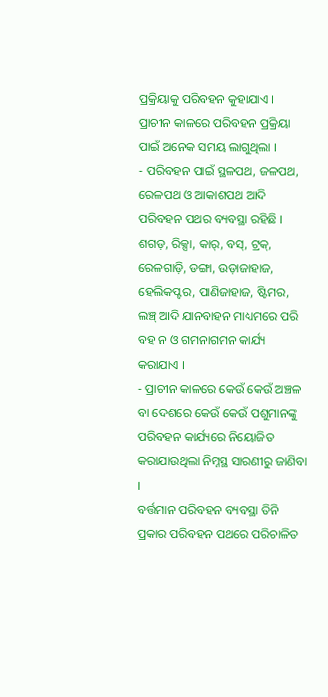ପ୍ରକ୍ରିୟାକୁ ପରିବହନ କୁହାଯାଏ । ପ୍ରାଚୀନ କାଳରେ ପରିବହନ ପ୍ରକ୍ରିୟା ପାଇଁ ଅନେକ ସମୟ ଲାଗୁଥିଲା ।
- ପରିବହନ ପାଇଁ ସ୍ଥଳପଥ, ଜଳପଥ, ରେଳପଥ ଓ ଆକାଶପଥ ଆଦି ପରିବହନ ପଥର ବ୍ୟବସ୍ଥା ରହିଛି । ଶଗଡ଼, ରିକ୍ସା, କାର୍, ବସ୍, ଟ୍ରକ୍, ରେଳଗାଡ଼ି, ଡଙ୍ଗା, ଉଡ଼ାଜାହାଜ, ହେଲିକପ୍ଟର, ପାଣିଜାହାଜ, ଷ୍ଟିମର, ଲଞ୍ଚ୍ ଆଦି ଯାନବାହନ ମାଧ୍ୟମରେ ପରି ବହ ନ ଓ ଗମନାଗମନ କାର୍ଯ୍ୟ କରାଯାଏ ।
- ପ୍ରାଚୀନ କାଳରେ କେଉଁ କେଉଁ ଅଞ୍ଚଳ ବା ଦେଶରେ କେଉଁ କେଉଁ ପଶୁମାନଙ୍କୁ ପରିବହନ କାର୍ଯ୍ୟରେ ନିୟୋଜିତ କରାଯାଉଥିଲା ନିମ୍ନସ୍ଥ ସାରଣୀରୁ ଜାଣିବା ।
ବର୍ତ୍ତମାନ ପରିବହନ ବ୍ୟବସ୍ଥା ତିନି ପ୍ରକାର ପରିବହନ ପଥରେ ପରିଚାଳିତ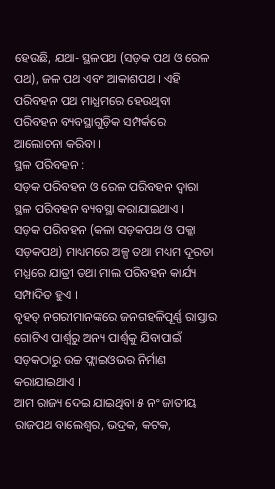ହେଉଛି, ଯଥା- ସ୍ଥଳପଥ (ସଡ଼କ ପଥ ଓ ରେଳ ପଥ), ଜଳ ପଥ ଏବଂ ଆକାଶପଥ । ଏହି ପରିବହନ ପଥ ମାଧ୍ଯମରେ ହେଉଥିବା ପରିବହନ ବ୍ୟବସ୍ଥାଗୁଡ଼ିକ ସମ୍ପର୍କରେ ଆଲୋଚନା କରିବା ।
ସ୍ଥଳ ପରିବହନ :
ସଡ଼କ ପରିବହନ ଓ ରେଳ ପରିବହନ ଦ୍ଵାରା ସ୍ଥଳ ପରିବହନ ବ୍ୟବସ୍ଥା କରାଯାଇଥାଏ ।
ସଡ଼କ ପରିବହନ (କଳା ସଡ଼କପଥ ଓ ପକ୍କା ସଡ଼କପଥ) ମାଧ୍ୟମରେ ଅଳ୍ପ ତଥା ମଧ୍ୟମ ଦୂରତା ମଧ୍ଯରେ ଯାତ୍ରୀ ତଥା ମାଲ ପରିବହନ କାର୍ଯ୍ୟ ସମ୍ପାଦିତ ହୁଏ ।
ବୃହତ୍ ନଗରୀମାନଙ୍କରେ ଜନଗହଳିପୂର୍ଣ୍ଣ ରାସ୍ତାର ଗୋଟିଏ ପାର୍ଶ୍ଵରୁ ଅନ୍ୟ ପାର୍ଶ୍ଵକୁ ଯିବାପାଇଁ ସଡ଼କଠାରୁ ଉଚ୍ଚ ଫ୍ଲାଇଓଭର ନିର୍ମାଣ କରାଯାଇଥାଏ ।
ଆମ ରାଜ୍ୟ ଦେଇ ଯାଇଥିବା ୫ ନଂ ଜାତୀୟ ରାଜପଥ ବାଲେଶ୍ୱର, ଭଦ୍ରକ, କଟକ,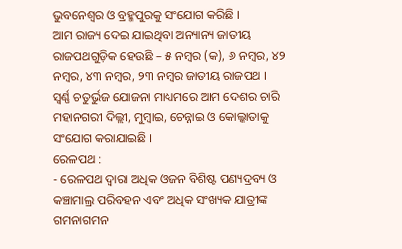ଭୁବନେଶ୍ବର ଓ ବ୍ରହ୍ମପୁରକୁ ସଂଯୋଗ କରିଛି ।
ଆମ ରାଜ୍ୟ ଦେଇ ଯାଇଥିବା ଅନ୍ୟାନ୍ୟ ଜାତୀୟ ରାଜପଥଗୁଡ଼ିକ ହେଉଛି – ୫ ନମ୍ବର (କ), ୬ ନମ୍ବର, ୪୨ ନମ୍ବର, ୪୩ ନମ୍ବର, ୨୩ ନମ୍ବର ଜାତୀୟ ରାଜପଥ ।
ସ୍ଵର୍ଣ୍ଣ ଚତୁର୍ଭୁଜ ଯୋଜନା ମାଧ୍ୟମରେ ଆମ ଦେଶର ଚାରି ମହାନଗରୀ ଦିଲ୍ଲୀ, ମୁମ୍ବାଇ, ଚେନ୍ନାଇ ଓ କୋଲ୍କାତାକୁ ସଂଯୋଗ କରାଯାଇଛି ।
ରେଳପଥ :
- ରେଳପଥ ଦ୍ଵାରା ଅଧିକ ଓଜନ ବିଶିଷ୍ଟ ପଣ୍ୟଦ୍ରବ୍ୟ ଓ କଞ୍ଚାମାଲ୍ର ପରିବହନ ଏବଂ ଅଧିକ ସଂଖ୍ୟକ ଯାତ୍ରୀଙ୍କ ଗମନାଗମନ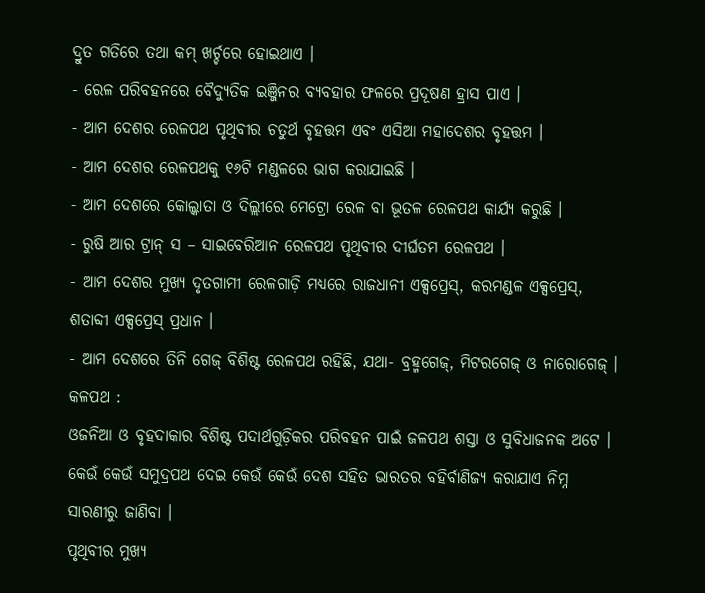ଦ୍ରୁତ ଗତିରେ ତଥା କମ୍ ଖର୍ଚ୍ଚରେ ହୋଇଥାଏ ।
- ରେଳ ପରିବହନରେ ବୈଦ୍ୟୁତିକ ଇଞ୍ଜିନର ବ୍ୟବହାର ଫଳରେ ପ୍ରଦୂଷଣ ହ୍ରାସ ପାଏ ।
- ଆମ ଦେଶର ରେଳପଥ ପୃଥିବୀର ଚତୁର୍ଥ ବୃହତ୍ତମ ଏବଂ ଏସିଆ ମହାଦେଶର ବୃହତ୍ତମ ।
- ଆମ ଦେଶର ରେଳପଥକୁ ୧୬ଟି ମଣ୍ଡଳରେ ଭାଗ କରାଯାଇଛି ।
- ଆମ ଦେଶରେ କୋଲ୍କାତା ଓ ଦିଲ୍ଲୀରେ ମେଟ୍ରୋ ରେଳ ବା ଭୂତଳ ରେଳପଥ କାର୍ଯ୍ୟ କରୁଛି ।
- ରୁଷି ଆର ଟ୍ରାନ୍ ସ – ସାଇବେରିଆନ ରେଳପଥ ପୃଥିବୀର ଦୀର୍ଘତମ ରେଳପଥ ।
- ଆମ ଦେଶର ମୁଖ୍ୟ ଦୃତଗାମୀ ରେଳଗାଡ଼ି ମଧ୍ଯରେ ରାଜଧାନୀ ଏକ୍ସପ୍ରେସ୍, କରମଣ୍ଡଳ ଏକ୍ସପ୍ରେସ୍, ଶତାବ୍ଦୀ ଏକ୍ସପ୍ରେସ୍ ପ୍ରଧାନ ।
- ଆମ ଦେଶରେ ତିନି ଗେଜ୍ ବିଶିଷ୍ଟ ରେଳପଥ ରହିଛି, ଯଥା- ବ୍ରହ୍ମଗେଜ୍, ମିଟରଗେଜ୍ ଓ ନାରୋଗେଜ୍ ।
କଳପଥ :
ଓଜନିଆ ଓ ବୃହଦାକାର ବିଶିଷ୍ଟ ପଦାର୍ଥଗୁଡ଼ିକର ପରିବହନ ପାଇଁ ଜଳପଥ ଶସ୍ତା ଓ ସୁବିଧାଜନକ ଅଟେ ।
କେଉଁ କେଉଁ ସମୁଦ୍ରପଥ ଦେଇ କେଉଁ କେଉଁ ଦେଶ ସହିତ ଭାରତର ବହିର୍ବାଣିଜ୍ୟ କରାଯାଏ ନିମ୍ନ ସାରଣୀରୁ ଜାଣିବା ।
ପୃଥିବୀର ମୁଖ୍ୟ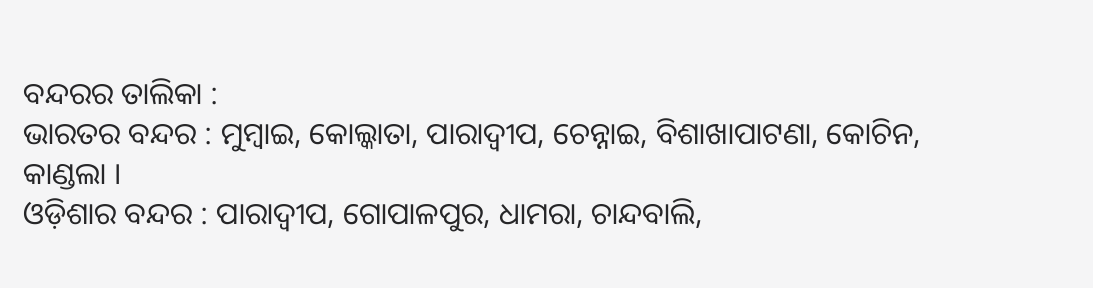ବନ୍ଦରର ତାଲିକା :
ଭାରତର ବନ୍ଦର : ମୁମ୍ବାଇ, କୋଲ୍କାତା, ପାରାଦ୍ବୀପ, ଚେନ୍ନାଇ, ବିଶାଖାପାଟଣା, କୋଚିନ, କାଣ୍ଡଲା ।
ଓଡ଼ିଶାର ବନ୍ଦର : ପାରାଦ୍ବୀପ, ଗୋପାଳପୁର, ଧାମରା, ଚାନ୍ଦବାଲି,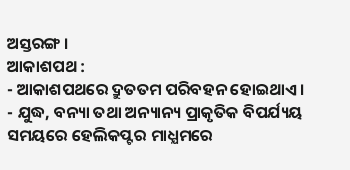ଅସ୍ତରଙ୍ଗ ।
ଆକାଶପଥ :
- ଆକାଶପଥରେ ଦ୍ରୁତତମ ପରିବହନ ହୋଇଥାଏ ।
- ଯୁଦ୍ଧ, ବନ୍ୟା ତଥା ଅନ୍ୟାନ୍ୟ ପ୍ରାକୃତିକ ବିପର୍ଯ୍ୟୟ ସମୟରେ ହେଲିକପ୍ଟର ମାଧ୍ଯମରେ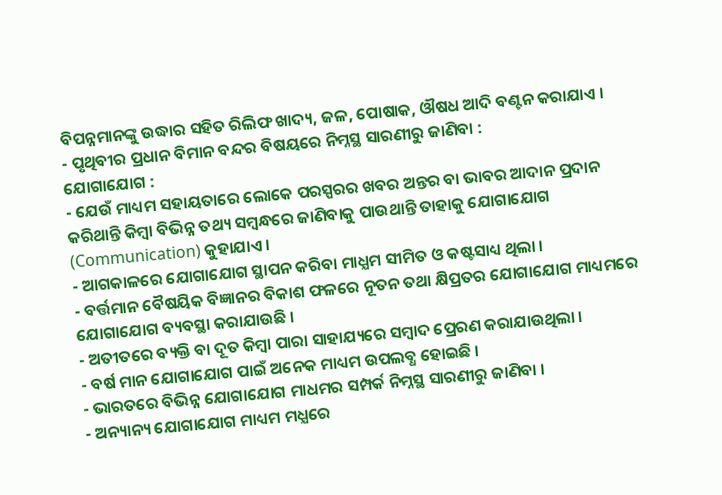ବିପନ୍ନମାନଙ୍କୁ ଉଦ୍ଧାର ସହିତ ରିଲିଫ ଖାଦ୍ୟ, ଜଳ, ପୋଷାକ, ଔଷଧ ଆଦି ବଣ୍ଟନ କରାଯାଏ ।
- ପୃଥିବୀର ପ୍ରଧାନ ବିମାନ ବନ୍ଦର ବିଷୟରେ ନିମ୍ନସ୍ଥ ସାରଣୀରୁ ଜାଣିବା :
ଯୋଗାଯୋଗ :
- ଯେଉଁ ମାଧ୍ୟମ ସହାୟତାରେ ଲୋକେ ପରସ୍ପରର ଖବର ଅନ୍ତର ବା ଭାବର ଆଦାନ ପ୍ରଦାନ କରିଥାନ୍ତି କିମ୍ବା ବିଭିନ୍ନ ତଥ୍ୟ ସମ୍ବନ୍ଧରେ ଜାଣିବାକୁ ପାଉଥାନ୍ତି ତାହାକୁ ଯୋଗାଯୋଗ (Communication) କୁହାଯାଏ ।
- ଆଗକାଳରେ ଯୋଗାଯୋଗ ସ୍ଥାପନ କରିବା ମାଧ୍ଯମ ସୀମିତ ଓ କଷ୍ଟସାଧ୍ୟ ଥିଲା ।
- ବର୍ତ୍ତମାନ ବୈଷୟିକ ବିଜ୍ଞାନର ବିକାଶ ଫଳରେ ନୂତନ ତଥା କ୍ଷିପ୍ରତର ଯୋଗାଯୋଗ ମାଧ୍ୟମରେ ଯୋଗାଯୋଗ ବ୍ୟବସ୍ଥା କରାଯାଉଛି ।
- ଅତୀତରେ ବ୍ୟକ୍ତି ବା ଦୂତ କିମ୍ବା ପାରା ସାହାଯ୍ୟରେ ସମ୍ବାଦ ପ୍ରେରଣ କରାଯାଉଥିଲା ।
- ବର୍ଷ ମାନ ଯୋଗାଯୋଗ ପାଇଁ ଅନେକ ମାଧ୍ୟମ ଉପଲବ୍ଧ ହୋଇଛି ।
- ଭାରତରେ ବିଭିନ୍ନ ଯୋଗାଯୋଗ ମାଧମର ସମ୍ପର୍କ ନିମ୍ନସ୍ଥ ସାରଣୀରୁ ଜାଣିବା ।
- ଅନ୍ୟାନ୍ୟ ଯୋଗାଯୋଗ ମାଧ୍ୟମ ମଧ୍ଯରେ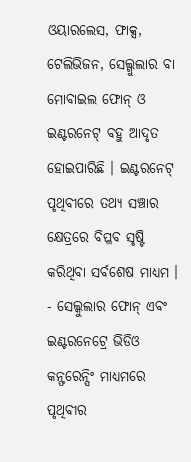ଓୟାରଲେସ, ଫାକ୍ସ, ଟେଲିଭିଜନ, ସେଲ୍ଗୁଲାର ବା ମୋବାଇଲ ଫୋନ୍ ଓ ଇଣ୍ଟରନେଟ୍ ବହୁ ଆଦୃତ ହୋଇପାରିଛି । ଇଣ୍ଟରନେଟ୍ ପୃଥିବୀରେ ତଥ୍ୟ ସଞ୍ଚାର କ୍ଷେତ୍ରରେ ବିପ୍ଳବ ସୃଷ୍ଟି କରିଥିବା ସର୍ବଶେଷ ମାଧ୍ୟମ ।
- ସେଲ୍କୁଲାର ଫୋନ୍ ଏବଂ ଇଣ୍ଟରନେଟ୍ରେ ଭିଡିଓ କନ୍ଫରେନ୍ସିଂ ମାଧ୍ୟମରେ ପୃଥିବୀର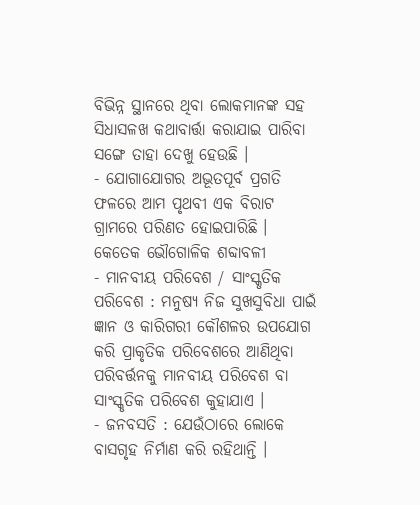ବିଭିନ୍ନ ସ୍ଥାନରେ ଥିବା ଲୋକମାନଙ୍କ ସହ ସିଧାସଳଖ କଥାବାର୍ତ୍ତା କରାଯାଇ ପାରିବା ସଙ୍ଗେ ତାହା ଦେଖୁ ହେଉଛି ।
- ଯୋଗାଯୋଗର ଅଭୂତପୂର୍ବ ପ୍ରଗତି ଫଳରେ ଆମ ପୃଥବୀ ଏକ ବିରାଟ ଗ୍ରାମରେ ପରିଣତ ହୋଇପାରିଛି ।
କେତେକ ଭୌଗୋଳିକ ଶବ୍ଦାବଳୀ
- ମାନବୀୟ ପରିବେଶ / ସାଂସ୍କୃତିକ ପରିବେଶ : ମନୁଷ୍ୟ ନିଜ ସୁଖସୁବିଧା ପାଇଁ ଜ୍ଞାନ ଓ କାରିଗରୀ କୌଶଳର ଉପଯୋଗ କରି ପ୍ରାକୃତିକ ପରିବେଶରେ ଆଣିଥିବା ପରିବର୍ତ୍ତନକୁ ମାନବୀୟ ପରିବେଶ ବା ସାଂସ୍କୃତିକ ପରିବେଶ କୁହାଯାଏ ।
- ଜନବସତି : ଯେଉଁଠାରେ ଲୋକେ ବାସଗୃହ ନିର୍ମାଣ କରି ରହିଥାନ୍ତି ।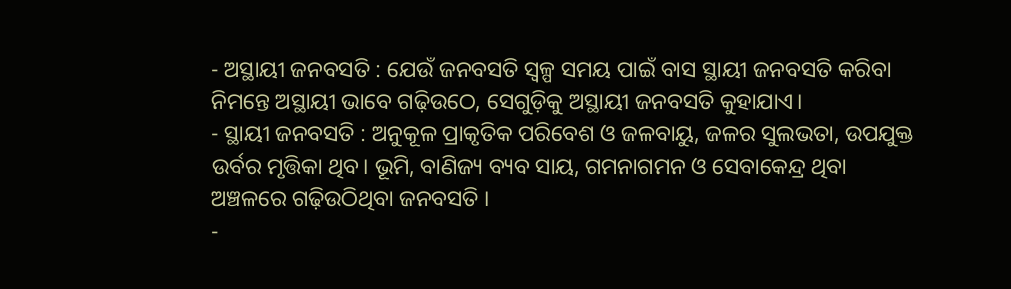- ଅସ୍ଥାୟୀ ଜନବସତି : ଯେଉଁ ଜନବସତି ସ୍ଵଳ୍ପ ସମୟ ପାଇଁ ବାସ ସ୍ଥାୟୀ ଜନବସତି କରିବା ନିମନ୍ତେ ଅସ୍ଥାୟୀ ଭାବେ ଗଢ଼ିଉଠେ, ସେଗୁଡ଼ିକୁ ଅସ୍ଥାୟୀ ଜନବସତି କୁହାଯାଏ।
- ସ୍ଥାୟୀ ଜନବସତି : ଅନୁକୂଳ ପ୍ରାକୃତିକ ପରିବେଶ ଓ ଜଳବାୟୁ, ଜଳର ସୁଲଭତା, ଉପଯୁକ୍ତ ଉର୍ବର ମୃତ୍ତିକା ଥିବ। ଭୂମି, ବାଣିଜ୍ୟ ବ୍ୟବ ସାୟ, ଗମନାଗମନ ଓ ସେବାକେନ୍ଦ୍ର ଥିବା ଅଞ୍ଚଳରେ ଗଢ଼ିଉଠିଥିବା ଜନବସତି ।
-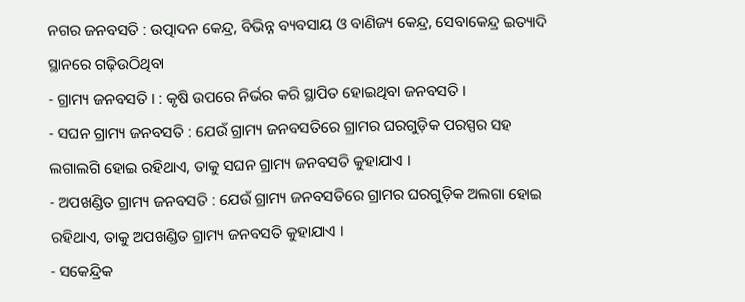ନଗର ଜନବସତି : ଉତ୍ପାଦନ କେନ୍ଦ୍ର, ବିଭିନ୍ନ ବ୍ୟବସାୟ ଓ ବାଣିଜ୍ୟ କେନ୍ଦ୍ର, ସେବାକେନ୍ଦ୍ର ଇତ୍ୟାଦି ସ୍ଥାନରେ ଗଢ଼ିଉଠିଥିବା
- ଗ୍ରାମ୍ୟ ଜନବସତି । : କୃଷି ଉପରେ ନିର୍ଭର କରି ସ୍ଥାପିତ ହୋଇଥିବା ଜନବସତି ।
- ସଘନ ଗ୍ରାମ୍ୟ ଜନବସତି : ଯେଉଁ ଗ୍ରାମ୍ୟ ଜନବସତିରେ ଗ୍ରାମର ଘରଗୁଡ଼ିକ ପରସ୍ପର ସହ ଲଗାଲଗି ହୋଇ ରହିଥାଏ, ତାକୁ ସଘନ ଗ୍ରାମ୍ୟ ଜନବସତି କୁହାଯାଏ ।
- ଅପଖଣ୍ଡିତ ଗ୍ରାମ୍ୟ ଜନବସତି : ଯେଉଁ ଗ୍ରାମ୍ୟ ଜନବସତିରେ ଗ୍ରାମର ଘରଗୁଡ଼ିକ ଅଲଗା ହୋଇ ରହିଥାଏ, ତାକୁ ଅପଖଣ୍ଡିତ ଗ୍ରାମ୍ୟ ଜନବସତି କୁହାଯାଏ ।
- ସକେନ୍ଦ୍ରିକ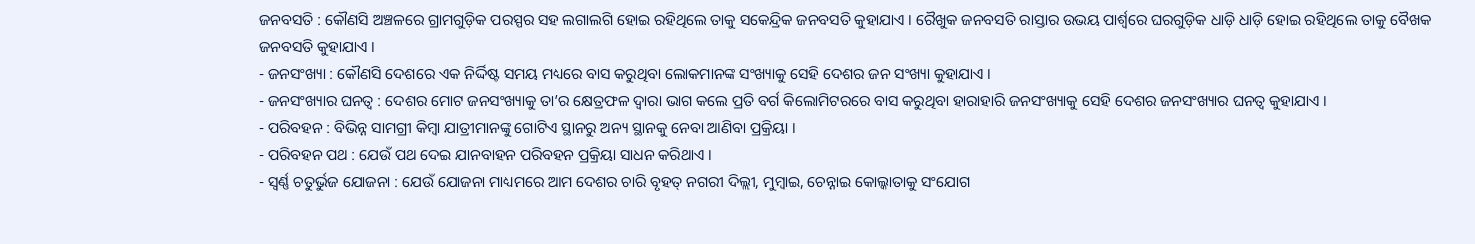ଜନବସତି : କୌଣସି ଅଞ୍ଚଳରେ ଗ୍ରାମଗୁଡ଼ିକ ପରସ୍ପର ସହ ଲଗାଲଗି ହୋଇ ରହିଥିଲେ ତାକୁ ସକେନ୍ଦ୍ରିକ ଜନବସତି କୁହାଯାଏ । ରୈଖୁକ ଜନବସତି ରାସ୍ତାର ଉଭୟ ପାର୍ଶ୍ଵରେ ଘରଗୁଡ଼ିକ ଧାଡ଼ି ଧାଡ଼ି ହୋଇ ରହିଥିଲେ ତାକୁ ବୈଖକ ଜନବସତି କୁହାଯାଏ ।
- ଜନସଂଖ୍ୟା : କୌଣସି ଦେଶରେ ଏକ ନିର୍ଦ୍ଦିଷ୍ଟ ସମୟ ମଧ୍ୟରେ ବାସ କରୁଥିବା ଲୋକମାନଙ୍କ ସଂଖ୍ୟାକୁ ସେହି ଦେଶର ଜନ ସଂଖ୍ୟା କୁହାଯାଏ ।
- ଜନସଂଖ୍ୟାର ଘନତ୍ଵ : ଦେଶର ମୋଟ ଜନସଂଖ୍ୟାକୁ ତା’ର କ୍ଷେତ୍ରଫଳ ଦ୍ଵାରା ଭାଗ କଲେ ପ୍ରତି ବର୍ଗ କିଲୋମିଟରରେ ବାସ କରୁଥିବା ହାରାହାରି ଜନସଂଖ୍ୟାକୁ ସେହି ଦେଶର ଜନସଂଖ୍ୟାର ଘନତ୍ଵ କୁହାଯାଏ ।
- ପରିବହନ : ବିଭିନ୍ନ ସାମଗ୍ରୀ କିମ୍ବା ଯାତ୍ରୀମାନଙ୍କୁ ଗୋଟିଏ ସ୍ଥାନରୁ ଅନ୍ୟ ସ୍ଥାନକୁ ନେବା ଆଣିବା ପ୍ରକ୍ରିୟା ।
- ପରିବହନ ପଥ : ଯେଉଁ ପଥ ଦେଇ ଯାନବାହନ ପରିବହନ ପ୍ରକ୍ରିୟା ସାଧନ କରିଥାଏ ।
- ସ୍ଵର୍ଣ୍ଣ ଚତୁର୍ଭୁଜ ଯୋଜନା : ଯେଉଁ ଯୋଜନା ମାଧ୍ୟମରେ ଆମ ଦେଶର ଚାରି ବୃହତ୍ ନଗରୀ ଦିଲ୍ଲୀ, ମୁମ୍ବାଇ, ଚେନ୍ନାଇ କୋଲ୍କାତାକୁ ସଂଯୋଗ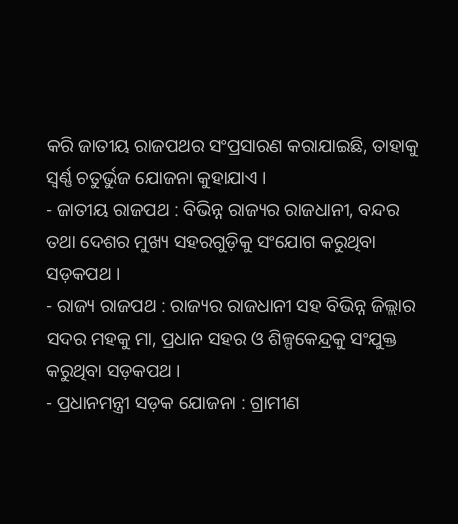କରି ଜାତୀୟ ରାଜପଥର ସଂପ୍ରସାରଣ କରାଯାଇଛି, ତାହାକୁ ସ୍ଵର୍ଣ୍ଣ ଚତୁର୍ଭୁଜ ଯୋଜନା କୁହାଯାଏ ।
- ଜାତୀୟ ରାଜପଥ : ବିଭିନ୍ନ ରାଜ୍ୟର ରାଜଧାନୀ, ବନ୍ଦର ତଥା ଦେଶର ମୁଖ୍ୟ ସହରଗୁଡ଼ିକୁ ସଂଯୋଗ କରୁଥିବା ସଡ଼କପଥ ।
- ରାଜ୍ୟ ରାଜପଥ : ରାଜ୍ୟର ରାଜଧାନୀ ସହ ବିଭିନ୍ନ ଜିଲ୍ଲାର ସଦର ମହକୁ ମା, ପ୍ରଧାନ ସହର ଓ ଶିଳ୍ପକେନ୍ଦ୍ରକୁ ସଂଯୁକ୍ତ କରୁଥିବା ସଡ଼କପଥ ।
- ପ୍ରଧାନମନ୍ତ୍ରୀ ସଡ଼କ ଯୋଜନା : ଗ୍ରାମୀଣ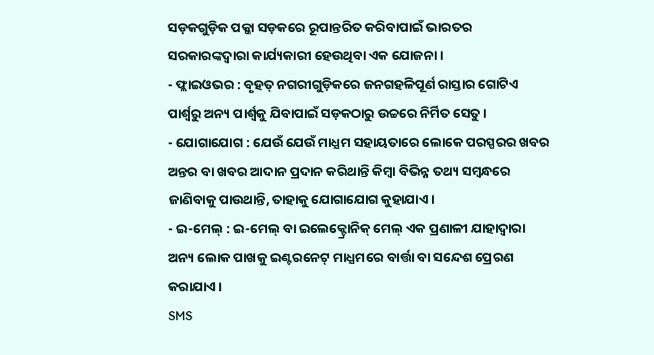ସଡ଼କଗୁଡ଼ିକ ପକ୍କା ସଡ଼କରେ ରୂପାନ୍ତରିତ କରିବାପାଇଁ ଭାରତର ସରକାରଙ୍କଦ୍ଵାରା କାର୍ଯ୍ୟକାରୀ ହେଉଥିବା ଏକ ଯୋଜନା ।
- ଫ୍ଲାଇଓଭର : ବୃହତ୍ ନଗରୀଗୁଡ଼ିକରେ ଜନଗହଳିପୂର୍ଣ ରାସ୍ତାର ଗୋଟିଏ ପାର୍ଶ୍ଵରୁ ଅନ୍ୟ ପାର୍ଶ୍ଵକୁ ଯିବାପାଇଁ ସଡ଼କଠାରୁ ଉଚ୍ଚରେ ନିର୍ମିତ ସେତୁ ।
- ଯୋଗାଯୋଗ : ଯେଉଁ ଯେଉଁ ମାଧ୍ଯମ ସହାୟତାରେ ଲୋକେ ପରସ୍ପରର ଖବର ଅନ୍ତର ବା ଖବର ଆଦାନ ପ୍ରଦାନ କରିଥାନ୍ତି କିମ୍ବା ବିଭିନ୍ନ ତଥ୍ୟ ସମ୍ବନ୍ଧରେ ଜାଣିବାକୁ ପାଉଥାନ୍ତି, ତାହାକୁ ଯୋଗାଯୋଗ କୁହାଯାଏ ।
- ଇ-ମେଲ୍ : ଇ-ମେଲ୍ ବା ଇଲେକ୍ଟ୍ରୋନିକ୍ ମେଲ୍ ଏକ ପ୍ରଣାଳୀ ଯାହାଦ୍ଵାରା ଅନ୍ୟ ଲୋକ ପାଖକୁ ଇଣ୍ଟରନେଟ୍ ମାଧ୍ଯମରେ ବାର୍ତ୍ତା ବା ସନ୍ଦେଶ ପ୍ରେରଣ କରାଯାଏ ।
SMS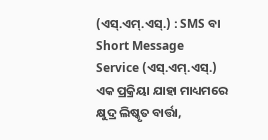(ଏସ୍.ଏମ୍.ଏସ୍.) : SMS ବା Short Message Service (ଏସ୍.ଏମ୍.ଏସ୍.) ଏକ ପ୍ରକ୍ରିୟା ଯାହା ମାଧ୍ୟମରେ କ୍ଷୁଦ୍ର ଲିଷ୍କୃତ ବାର୍ତ୍ତା,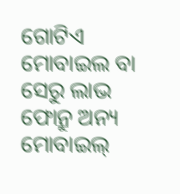ଗୋଟିଏ ମୋବାଇଲ ବା ସେରୁ ଲାଭ ଫୋନ୍ରୁ ଅନ୍ୟ ମୋବାଇଲ୍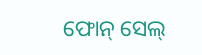ଫୋନ୍ ସେଲ୍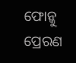ଫୋନ୍କୁ ପ୍ରେରଣ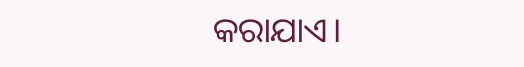କରାଯାଏ।